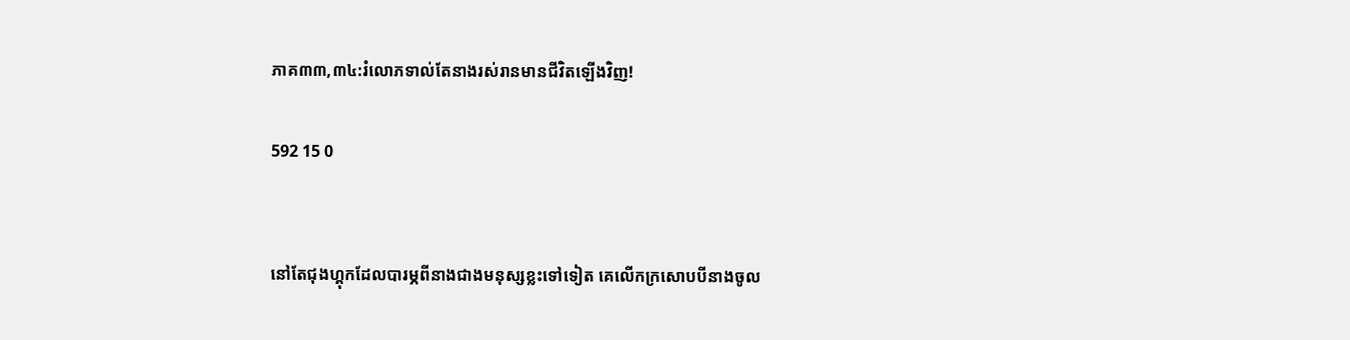ភាគ៣៣,៣៤:រំលោភទាល់តែនាងរស់រានមានជីវិតឡើងវិញ!

592 15 0


នៅតែជុងហ្គុកដែលបារម្ភពីនាងជាងមនុស្សខ្លះទៅទៀត គេលើកក្រសោបបីនាងចូល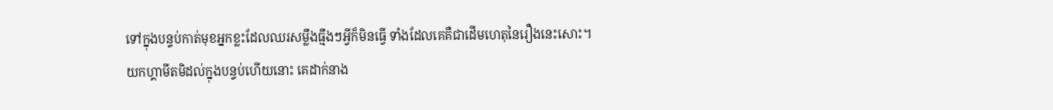ទៅក្នុងបន្ទប់កាត់មុខអ្នកខ្លះដែលឈរសម្លឹងធ្មឹងៗអ្វីក៏មិនធ្វើ ទាំងដែលគេគឺជាដើមហេតុនៃរឿងនេះសោះ។
យកហ្គាមីតមិដល់ក្នុងបន្ទប់ហើយនោះ គេដាក់នាង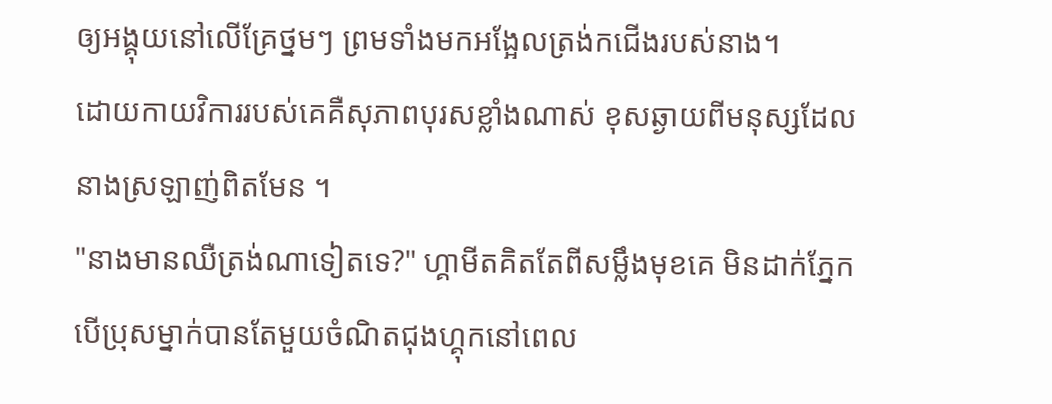ឲ្យអង្គុយនៅលើគ្រែថ្នមៗ ព្រមទាំងមកអង្អែលត្រង់កជើងរបស់នាង។
ដោយកាយវិការរបស់គេគឺសុភាពបុរសខ្លាំងណាស់ ខុសឆ្ងាយពីមនុស្សដែលនាងស្រឡាញ់ពិតមែន ។
"នាងមានឈឺត្រង់ណាទៀតទេ?" ហ្គាមីតគិតតែពីសម្លឹងមុខគេ មិនដាក់ភ្នែក បើប្រុសម្នាក់បានតែមួយចំណិតជុងហ្គុកនៅពេល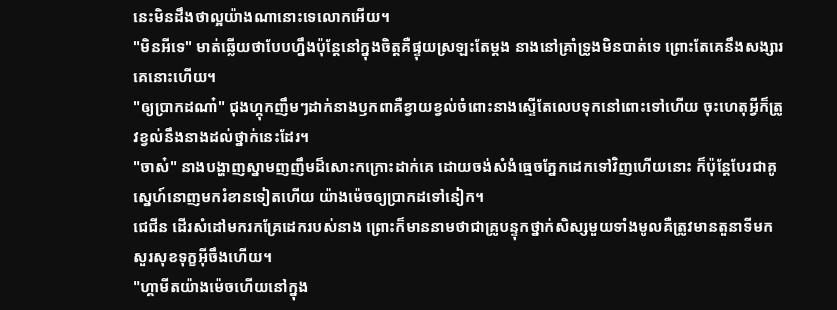នេះមិនដឹងថាល្អយ៉ាងណានោះទេលោកអើយ។
"មិនអីទេ" មាត់ឆ្លើយថាបែបហ្នឹងប៉ុន្តែនៅក្នុងចិត្តគឺផ្ទុយស្រឡះតែម្តង នាងនៅគ្រាំទ្រូងមិនបាត់ទេ ព្រោះតែគេនឹងសង្សារគេនោះហើយ។
"ឲ្យប្រាកដណា៎" ជុងហ្គុកញឹមៗដាក់នាងឫកពាគឺខ្វាយខ្វល់ចំពោះនាងស្ទើតែលេបទុកនៅពោះទៅហើយ ចុះហេតុអ្វីក៏ត្រូវខ្វល់នឹងនាងដល់ថ្នាក់នេះដែរ។
"ចាស៎" នាងបង្ហាញស្នាមញញឹមដ៏សោះកក្រោះដាក់គេ ដោយចង់សំងំធ្មេចភ្នែកដេកទៅវិញហើយនោះ ក៏ប៉ុន្តែបែរជាគូស្នេហ៍នោញមករំខានទៀតហើយ យ៉ាងម៉េចឲ្យប្រាកដទៅនៀក។
ជេជីន ដើរសំដៅមករកគ្រែដេករបស់នាង ព្រោះក៏មាននាមថាជាគ្រូបន្ទុកថ្នាក់សិស្សមួយទាំងមូលគឺត្រូវមានតួនាទីមកសួរសុខទុក្ខអ៊ីចឹងហើយ។
"ហ្គាមីតយ៉ាងម៉េចហើយនៅក្នុង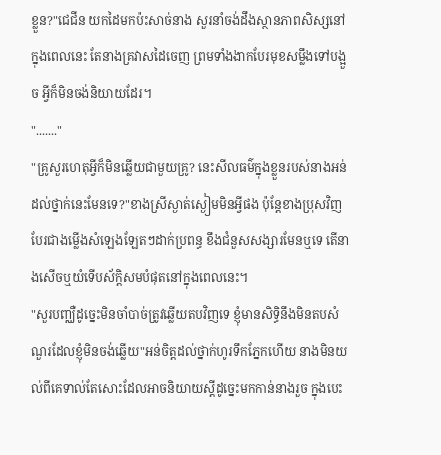ខ្លួន?"ជេជីន យកដៃមកប៉ះសាច់នាង សួរនាំចង់ដឹងស្ថានភាពសិស្សនៅក្នុងពេលនេះ តែនាងគ្រវាសដៃចេញ ព្រមទាំងងាកបែរមុខសម្លឹងទៅបង្អួច អ្វីក៏មិនចង់និយាយដែរ។
"......."
"គ្រូសួរហេតុអ្វីក៏មិនឆ្លើយជាមួយគ្រូ? នេះសីលធម៌ក្នុងខ្លួនរបស់នាងអន់ដល់ថ្នាក់នេះមែនទេ?"ខាងស្រីស្ងាត់ស្ងៀមមិនអ្វីផង ប៉ុន្តែខាងប្រុសវិញបែរជាងម្លើងសំឡេងឡែតៗដាក់ប្រពន្ធ ខឹងជំនួសសង្សារមែនឬទេ តើនាងសើចឬយំទើបស័ក្តិសមបំផុតនៅក្នុងពេលនេះ។
"សួរបញ្ឈឺដូច្នេះមិនចាំបាច់ត្រូវឆ្លើយតបវិញទេ ខ្ញុំមានសិទ្ធិនឹងមិនតបសំណួរដែលខ្ញុំមិនចង់ឆ្លើយ"អន់ចិត្តដល់ថ្នាក់ហូរទឹកភ្នែកហើយ នាងមិនយល់ពីគេទាល់តែសោះដែលអាចនិយាយស្តីដូច្នេះមកកាន់នាងរួច ក្នុងបេះ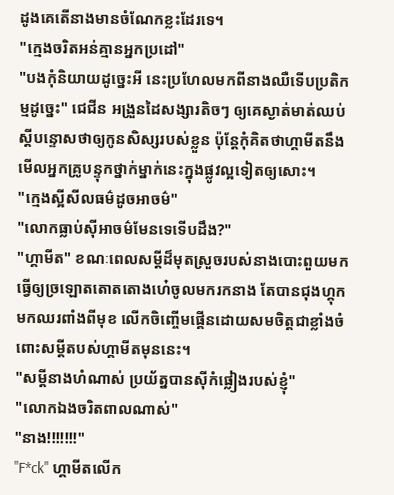ដូងគេតើនាងមានចំណែកខ្លះដែរទេ។
"ក្មេងចរិតអន់គ្មានអ្នកប្រដៅ"
"បងកុំនិយាយដូច្នេះអី នេះប្រហែលមកពីនាងឈឺទើបប្រតិកម្មដូច្នេះ" ជេជីន អង្រួនដៃសង្សារតិចៗ ឲ្យគេស្ងាត់មាត់ឈប់ស្តីបន្ទោសថាឲ្យកូនសិស្សរបស់ខ្លួន ប៉ុន្តែកុំគិតថាហ្គាមីតនឹងមើលអ្នកគ្រូបន្ទុកថ្នាក់ម្នាក់នេះក្នុងផ្លូវល្អទៀតឲ្យសោះ។
"ក្មេងស្អីសីលធម៌ដូចអាចម៌"
"លោកធ្លាប់ស៊ីអាចម៌មែនទេទើបដឹង?"
"ហ្គាមីត" ខណៈពេលសម្តីដ៏មុតស្រួចរបស់នាងបោះពួយមក ធ្វើឲ្យច្រឡោតតោតតោងហេ៎ចូលមករកនាង តែបានជុងហ្គុកមកឈរពាំងពីមុខ លើកចិញ្ចើមផ្គើនដោយសមចិត្តជាខ្លាំងចំពោះសម្តីតបស់ហ្គាមីតមុននេះ។
"សម្តីនាងហំណាស់ ប្រយ័ត្នបានស៊ីកំផ្លៀងរបស់ខ្ញុំ"
"លោកឯងចរិតពាលណាស់"
"នាង!!!!!!!"
"F*ck" ហ្គាមីតលើក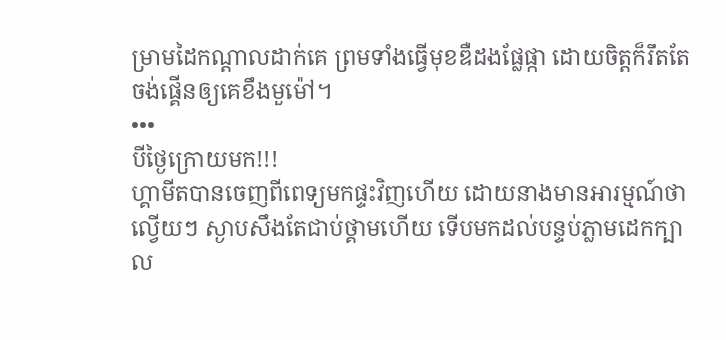ម្រាមដៃកណ្តាលដាក់គេ ព្រមទាំងធ្វើមុខឌឺដងផ្លែផ្កា ដោយចិត្តក៏រឹតតែចង់ផ្គើនឲ្យគេខឹងមួម៉ៅ។
•••
បីថ្ងៃក្រោយមក!!!
ហ្គាមីតបានចេញពីពេទ្យមកផ្ទះវិញហើយ ដោយនាងមានអារម្មណ៍ថាល្វើយៗ ស្ងាបសឹងតែជាប់ថ្គាមហើយ ទើបមកដល់បន្ទប់ភ្លាមដេកក្បាល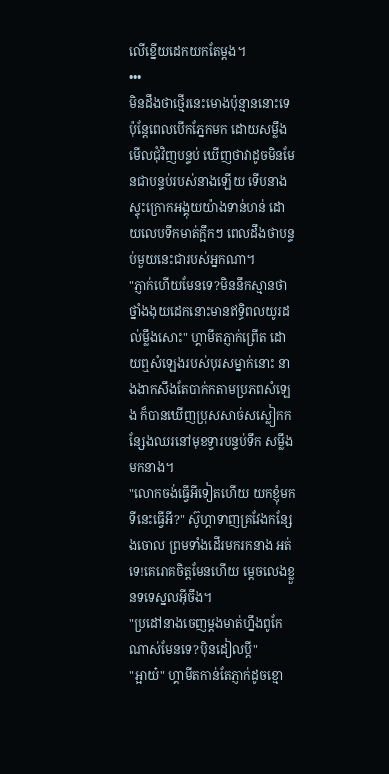លើខ្នើយដេកយកតែម្តង។
•••
មិនដឹងថាថ្មើរនេះមោងប៉ុន្មាននោះទេ ប៉ុន្តែពេលបើកភ្នែកមក ដោយសម្លឹងមើលជុំវិញបន្ទប់ ឃើញថាវាដូចមិនមែនជាបន្ទប់របស់នាងឡើយ ទើបនាងស្ទុះក្រោកអង្គុយយ៉ាងទាន់ហន់ ដោយលេបទឹកមាត់ក្អឹកៗ ពេលដឹងថាបន្ទប់មួយនេះជារបស់អ្នកណា។
"ភ្ញាក់ហើយមែនទេ?មិននឹកស្មានថាថ្នាំងងុយដេកនោះមានឥទ្ធិពលយូរដល់ម្លឹងសោះ" ហ្គាមីតភ្ញាក់ព្រើត ដោយឮសំឡេងរបស់បុរសម្នាក់នោះ នាងងាកសឹងតែបាក់កតាមប្រភពសំឡេង ក៏បានឃើញប្រុសសាច់សស្លៀកកន្សែងឈរនៅមុខទ្វារបន្ទប់ទឹក សម្លឹងមកនាង។
"លោកចង់ធ្វើអីទៀតហើយ យកខ្ញុំមកទីនេះធ្វើអី?" ស៊ូហ្គាទាញគ្រវែងកន្សែងចោល ព្រមទាំងដើរមករកនាង អត់ទេ!គេរោគចិត្តមែនហើយ ម្តេចលេងខ្លួនទទេស្នលអ៊ីចឹង។
"ប្រដៅនាងចេញម្តងមាត់ហ្នឹងពូកែណាស់មែនទេ?ប៉ិនដៀលប្តី"
"អ្អាយ៎" ហ្គាមីតកាន់តែភ្ញាក់ដូចខ្មោ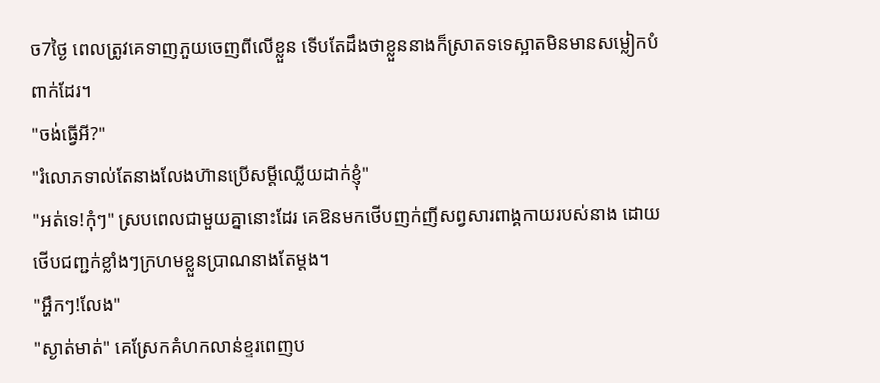ច7ថ្ងៃ ពេលត្រូវគេទាញភួយចេញពីលើខ្លួន ទើបតែដឹងថាខ្លួននាងក៏ស្រាតទទេស្អាតមិនមានសម្លៀកបំពាក់ដែរ។
"ចង់ធ្វើអី?"
"រំលោភទាល់តែនាងលែងហ៊ានប្រើសម្តីឈ្លើយដាក់ខ្ញុំ"
"អត់ទេ!កុំៗ" ស្របពេលជាមួយគ្នានោះដែរ គេឱនមកថើបញក់ញីសព្វសារពាង្គកាយរបស់នាង ដោយថើបជញ្ជក់ខ្លាំងៗក្រហមខ្លួនប្រាណនាងតែម្តង។
"អ្ហឹកៗ!លែង"
"ស្ងាត់មាត់" គេស្រែកគំហកលាន់ខ្ទរពេញប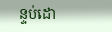ន្ទប់ដោ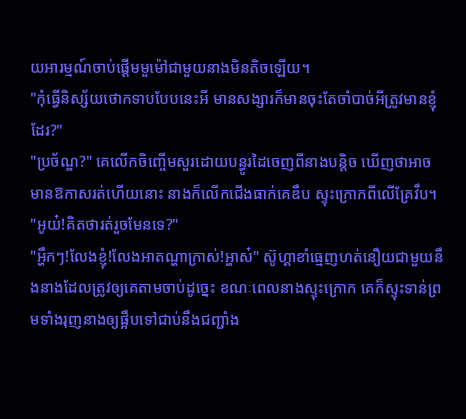យអារម្មណ៍ចាប់ផ្តើមមួម៉ៅជាមួយនាងមិនតិចឡើយ។
"កុំធ្វើនិស្ស័យថោកទាបបែបនេះអី មានសង្សារក៏មានចុះតែចាំបាច់អីត្រូវមានខ្ញុំដែរ?"
"ប្រច័ណ្ឌ?" គេលើកចិញ្ចើមសួរដោយបន្ធូរដៃចេញពីនាងបន្តិច ឃើញថាអាចមានឱកាសរត់ហើយនោះ នាងក៏លើកជើងធាក់គេឌឹប ស្ទុះក្រោកពីលើគ្រែវឹប។
"អូយ៎!គិតថារត់រួចមែនទេ?"
"អ្ហឹកៗ!លែងខ្ញុំ!លែងអាតណ្ហាក្រាស់!អ្ហាស៎" ស៊ូហ្គាខាំធ្មេញហត់នឿយជាមួយនឹងនាងដែលត្រូវឲ្យគេតាមចាប់ដូច្នេះ ខណៈពេលនាងស្ទុះក្រោក គេក៏ស្ទុះទាន់ព្រមទាំងរុញនាងឲ្យផ្អឹបទៅជាប់នឹងជញ្ជាំង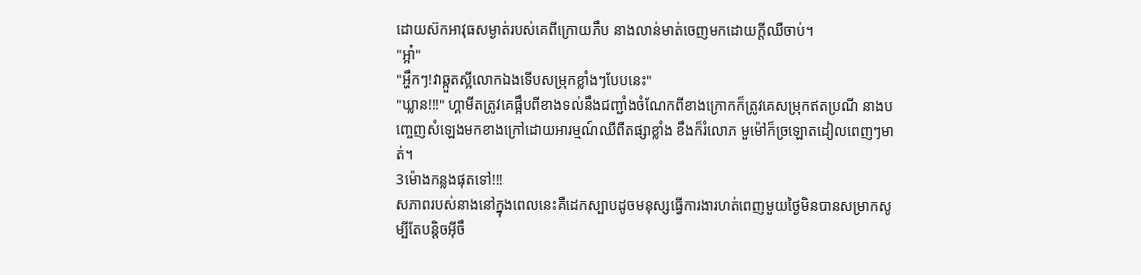ដោយស៊កអាវុធសម្ងាត់របស់គេពីក្រោយភឹប នាងលាន់មាត់ចេញមកដោយក្តីឈឺចាប់។
"អ្អា៎"
"អ្ហឹកៗ!វាឆ្កួតស្អីលោកឯងទើបសម្រុកខ្លាំងៗបែបនេះ"
"ឃ្លាន!!!" ហ្គាមីតត្រូវគេផ្អឹបពីខាងទល់នឹងជញ្ជាំងចំណែកពីខាងក្រោកក៏ត្រូវគេសម្រុកឥតប្រណី នាងបញ្ចេញសំឡេងមកខាងក្រៅដោយអារម្មណ៍ឈឺពឺតផ្សាខ្លាំង ខឹងក៏រំលោភ មួម៉ៅក៏ច្រឡោតដៀលពេញៗមាត់។
3ម៉ោងកន្លងផុតទៅ!!!
សភាពរបស់នាងនៅក្នុងពេលនេះគឺដេកស្បាបដូចមនុស្សធ្វើការងារហត់ពេញមួយថ្ងៃមិនបានសម្រាកសូម្បីតែបន្តិចអ៊ីចឹ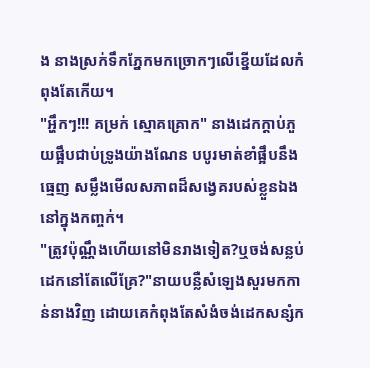ង នាងស្រក់ទឹកភ្នែកមកច្រោកៗលើខ្នើយដែលកំពុងតែកើយ។
"អ្ហឹកៗ!!! គម្រក់ ស្មោគគ្រោក" នាងដេកក្តាប់ភួយផ្អឹបជាប់ទ្រូងយ៉ាងណែន បបូរមាត់ខាំផ្អឹបនឹងធ្មេញ សម្លឹងមើលសភាពដ៏សង្វេគរបស់ខ្លួនឯងនៅក្នុងកញ្ចក់។
"ត្រូវប៉ុណ្ណឹងហើយនៅមិនរាងទៀត?ឬចង់សន្លប់ដេកនៅតែលើគ្រែ?"នាយបន្លឺសំឡេងសួរមកកាន់នាងវិញ ដោយគេកំពុងតែសំងំចង់ដេកសន្សំក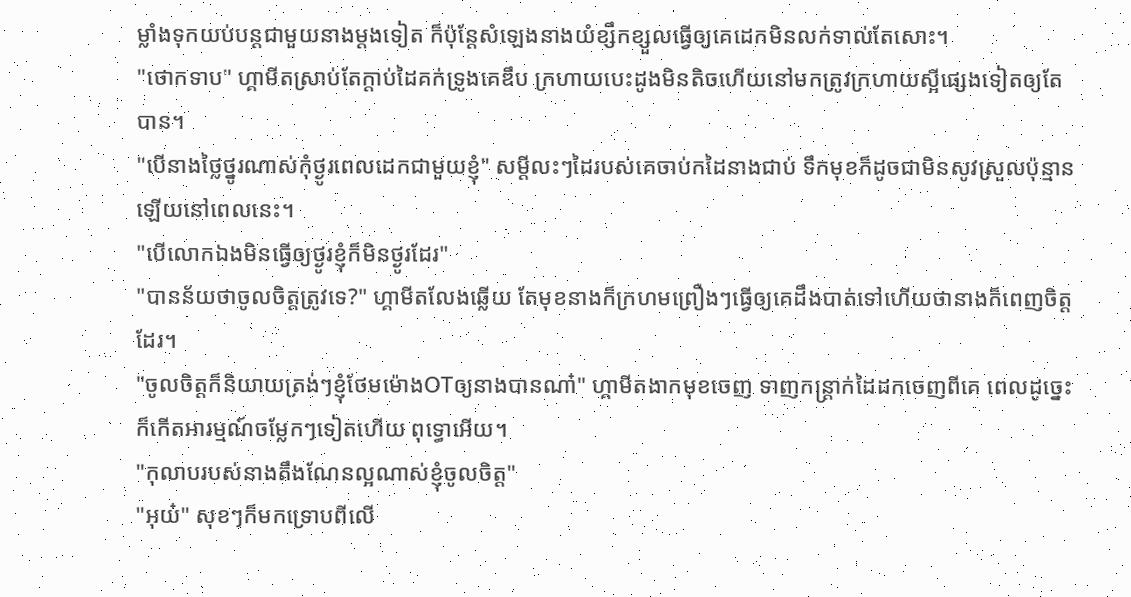ម្លាំងទុកយប់បន្តជាមួយនាងម្តងទៀត ក៏ប៉ុន្តែសំឡេងនាងយំខ្សឹកខ្សួលធ្វើឲ្យគេដេកមិនលក់ទាល់តែសោះ។
"ថោកទាប" ហ្គាមីតស្រាប់តែក្តាប់ដៃគក់ទ្រូងគេឌឹប ក្រហាយបេះដូងមិនតិចហើយនៅមកត្រូវក្រហាយស្អីផ្សេងទៀតឲ្យតែបាន។
"បើនាងថ្លៃថ្នូរណាស់កុំថ្ងូរពេលដេកជាមួយខ្ញុំ" សម្តីលះៗដៃរបស់គេចាប់កដៃនាងជាប់ ទឹកមុខក៏ដូចជាមិនសូវស្រួលប៉ុន្មានឡើយនៅពេលនេះ។
"បើលោកឯងមិនធ្វើឲ្យថ្ងូរខ្ញុំក៏មិនថ្ងូរដែរ"
"បានន័យថាចូលចិត្តត្រូវទេ?" ហ្គាមីតលែងឆ្លើយ តែមុខនាងក៏ក្រហមព្រឿងៗធ្វើឲ្យគេដឹងបាត់ទៅហើយថានាងក៏ពេញចិត្តដែរ។
"ចូលចិត្តក៏និយាយត្រង់ៗខ្ញុំថែមម៉ោងOTឲ្យនាងបានណា៎" ហ្គាមីតងាកមុខចេញ ទាញកន្រ្តាក់ដៃដកចេញពីគេ ពេលដូច្នេះក៏កើតអារម្មណ៍ចម្លែកៗទៀតហើយ ពុទ្ធោអើយ។
"កុលាបរបស់នាងតឹងណែនល្អណាស់ខ្ញុំចូលចិត្ត"
"អុយ៎" សុខៗក៏មកទ្រោបពីលើ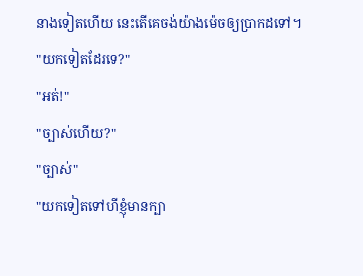នាងទៀតហើយ នេះតើគេចង់យ៉ាងម៉េចឲ្យប្រាកដទៅ។
"យកទៀតដែរទេ?"
"អត់!"
"ច្បាស់ហើយ?"
"ច្បាស់"
"យកទៀតទៅហីខ្ញុំមានក្បា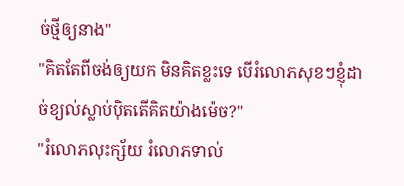ច់ថ្មីឲ្យនាង"
"គិតតែពីចង់ឲ្យយក មិនគិតខ្លះទេ បើរំលោភសុខៗខ្ញុំដាច់ខ្យល់ស្លាប់ប៉ិតតើគិតយ៉ាងម៉េច?"
"រំលោភលុះក្ស័យ រំលោភទាល់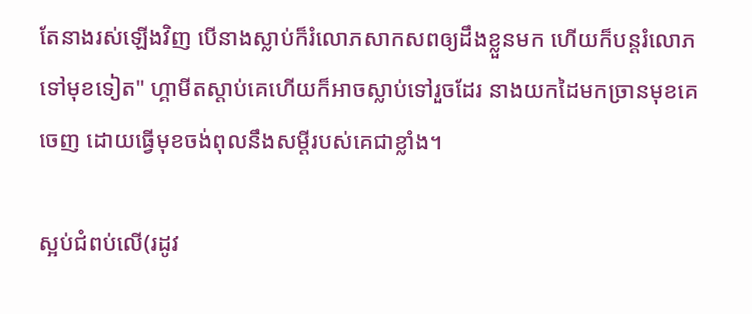តែនាងរស់ឡើងវិញ បើនាងស្លាប់ក៏រំលោភសាកសពឲ្យដឹងខ្លួនមក ហើយក៏បន្តរំលោភទៅមុខទៀត" ហ្គាមីតស្តាប់គេហើយក៏អាចស្លាប់ទៅរួចដែរ នាងយកដៃមកច្រានមុខគេចេញ ដោយធ្វើមុខចង់ពុលនឹងសម្តីរបស់គេជាខ្លាំង។

ស្អប់ជំពប់លើ(រដូវ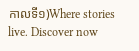កាលទី១)Where stories live. Discover now